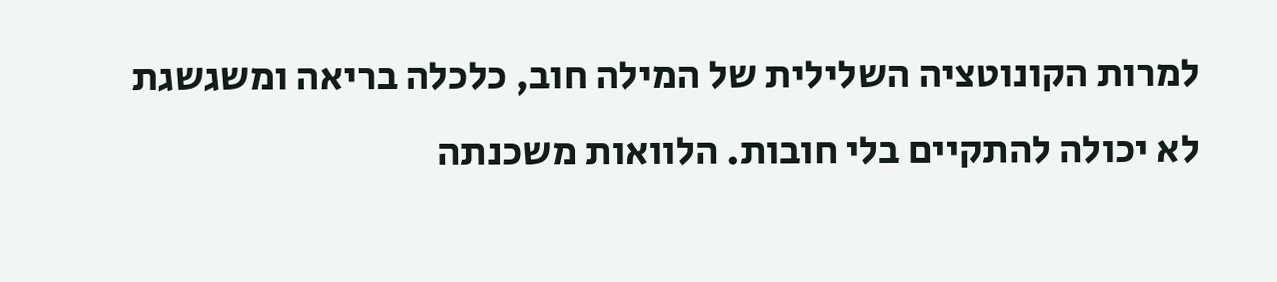למרות הקונוטציה השלילית של המילה חוב, כלכלה בריאה ומשגשגת לא יכולה להתקיים בלי חובות. הלוואות משכנתה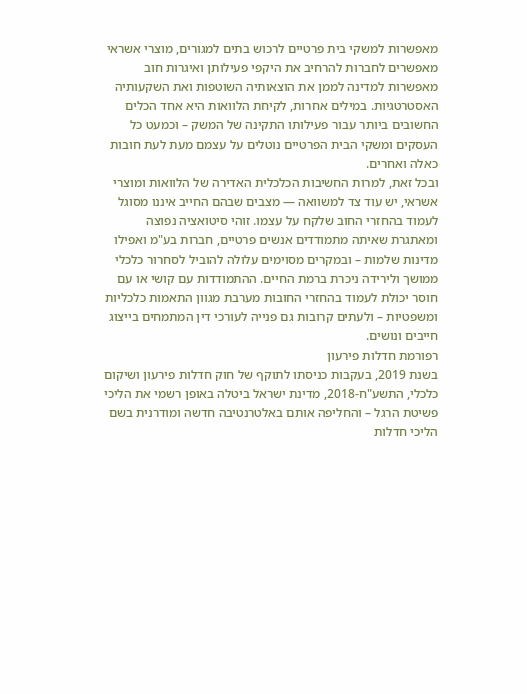מאפשרות למשקי בית פרטיים לרכוש בתים למגורים, מוצרי אשראי מאפשרים לחברות להרחיב את היקפי פעילותן ואיגרות חוב מאפשרות למדינה לממן את הוצאותיה השוטפות ואת השקעותיה האסטרטגיות. במילים אחרות, לקיחת הלוואות היא אחד הכלים החשובים ביותר עבור פעילותו התקינה של המשק – וכמעט כל העסקים ומשקי הבית הפרטיים נוטלים על עצמם מעת לעת חובות כאלה ואחרים.
ובכל זאת, למרות החשיבות הכלכלית האדירה של הלוואות ומוצרי אשראי, יש עוד צד למשוואה — מצבים שבהם החייב איננו מסוגל לעמוד בהחזרי החוב שלקח על עצמו. זוהי סיטואציה נפוצה ומאתגרת שאיתה מתמודדים אנשים פרטיים, חברות בע"מ ואפילו מדינות שלמות – ובמקרים מסוימים עלולה להוביל לסחרור כלכלי ממושך ולירידה ניכרת ברמת החיים. ההתמודדות עם קושי או עם חוסר יכולת לעמוד בהחזרי החובות מערבת מגוון התאמות כלכליות ומשפטיות – ולעתים קרובות גם פנייה לעורכי דין המתמחים בייצוג חייבים ונושים.
רפורמת חדלות פירעון
בשנת 2019, בעקבות כניסתו לתוקף של חוק חדלות פירעון ושיקום כלכלי, התשע"ח-2018, מדינת ישראל ביטלה באופן רשמי את הליכי פשיטת הרגל – והחליפה אותם באלטרנטיבה חדשה ומודרנית בשם הליכי חדלות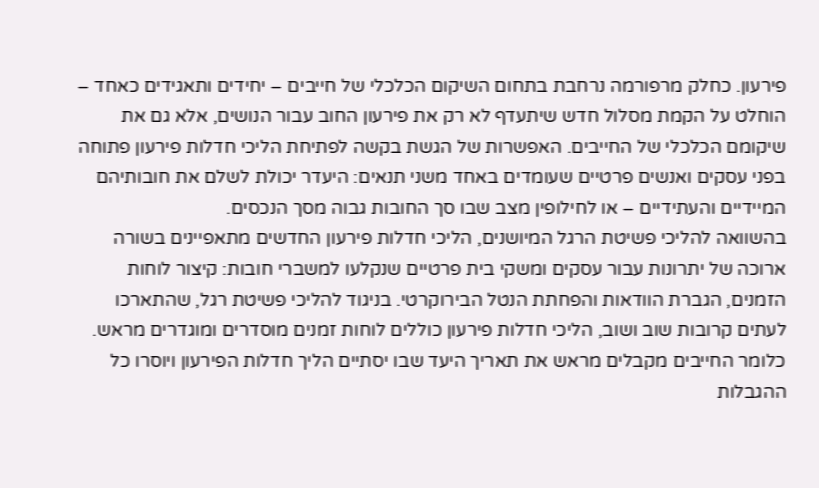פירעון. כחלק מרפורמה נרחבת בתחום השיקום הכלכלי של חייבים – יחידים ותאגידים כאחד – הוחלט על הקמת מסלול חדש שיתעדף לא רק את פירעון החוב עבור הנושים, אלא גם את שיקומם הכלכלי של החייבים. האפשרות של הגשת בקשה לפתיחת הליכי חדלות פירעון פתוחה בפני עסקים ואנשים פרטיים שעומדים באחד משני תנאים: היעדר יכולת לשלם את חובותיהם המיידיים והעתידיים – או לחילופין מצב שבו סך החובות גבוה מסך הנכסים.
בהשוואה להליכי פשיטת הרגל המיושנים, הליכי חדלות פירעון החדשים מתאפיינים בשורה ארוכה של יתרונות עבור עסקים ומשקי בית פרטיים שנקלעו למשברי חובות: קיצור לוחות הזמנים, הגברת הוודאות והפחתת הנטל הבירוקרטי. בניגוד להליכי פשיטת רגל, שהתארכו לעתים קרובות שוב ושוב, הליכי חדלות פירעון כוללים לוחות זמנים מוסדרים ומוגדרים מראש. כלומר החייבים מקבלים מראש את תאריך היעד שבו יסתיים הליך חדלות הפירעון ויוסרו כל ההגבלות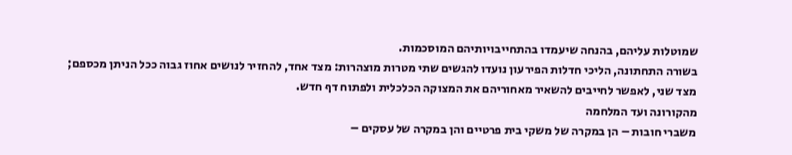שמוטלות עליהם, בהנחה שיעמדו בהתחייבויותיהם המוסכמות.
בשורה התחתונה, הליכי חדלות הפירעון נועדו להגשים שתי מטרות מוצהרות: מצד אחד, להחזיר לנושים אחוז גבוה ככל הניתן מכספם; מצד שני, לאפשר לחייבים להשאיר מאחוריהם את המצוקה הכלכלית ולפתוח דף חדש.
מהקורונה ועד המלחמה
משברי חובות – הן במקרה של משקי בית פרטיים והן במקרה של עסקים –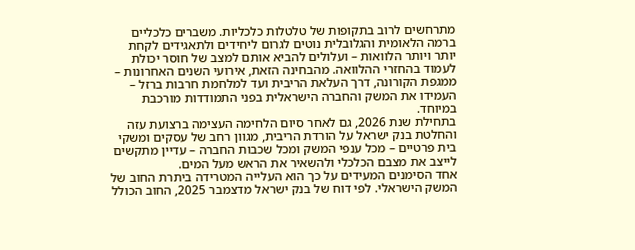מתרחשים לרוב בתקופות של טלטלות כלכליות. משברים כלכליים ברמה הלאומית והגלובלית נוטים לגרום ליחידים ולתאגידים לקחת יותר ויותר הלוואות – ועלולים להביא אותם למצב של חוסר יכולת לעמוד בהחזרי ההלוואה. מהבחינה הזאת, אירועי השנים האחרונות – ממגפת הקורונה, דרך העלאת הריבית ועד למלחמת חרבות ברזל – העמידו את המשק והחברה הישראלית בפני התמודדות מורכבת במיוחד.
בתחילת שנת 2026, גם לאחר סיום הלחימה העצימה ברצועת עזה והחלטת בנק ישראל על הורדת הריבית, מגוון רחב של עסקים ומשקי בית פרטיים – מכל ענפי המשק ומכל שכבות החברה – עדיין מתקשים לייצב את מצבם הכלכלי ולהשאיר את הראש מעל המים.
אחד הסימנים המעידים על כך הוא העלייה המטרידה ביתרת החוב של המשק הישראלי. לפי דוח של בנק ישראל מדצמבר 2025, החוב הכולל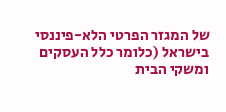של המגזר הפרטי הלא-פיננסי בישראל (כלומר כלל העסקים ומשקי הבית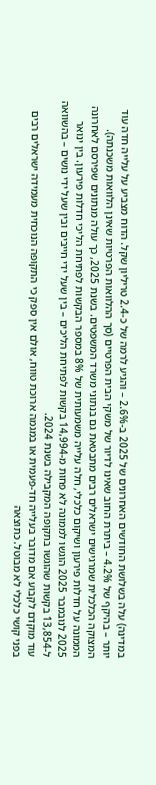במדינה) עלה בשלושת החודשים האחרונים של 2025 ב-2.6% – והגיע לרמה של כ-2.4 טריליון שקל. הדוח מצביע על עלייה חדה עוד יותר – בהיקף של 4.2% – ביתרת החוב שאינו לדיור של משקי הבית הפרטיים (סך ההלוואות הפרטיות שאינן הלוואות משכנתה).
המצוקה הכלכלית שמרגישים ישראלים רבים מתבטאת גם בנתוני משרד המשפטים. בשנת 2025, כך עולה מנתונים שפירסם לאחרונה הממונה על חדלות פירעון ושיקום כלכלי, חלה עלייה משמעותית של 8% במספר הבקשות לפתיחת הליכי חדלות פירעון. בין ינואר 2025 לנובמבר 2025 הוגשו לממונה לא פחות מ-14,994 בקשות לפתיחת הליכים – בין שעל ידי חייבים ובין שעל ידי נושים – בהשוואה ל-13,854 בקשות שהוגשו בתקופה המקבילה בשנת 2024.
עוד מוקדם לקבוע אם מדובר בעלייה חד-פעמית או במגמה ארוכת טווח, אולם אין ספק כי התקופה הנוכחית מעמידה ישראלים רבים בפני קושי כלכלי לא מבוטל. כתוצאה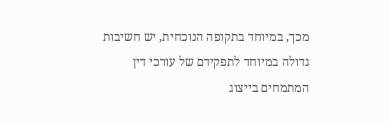מכך, במיוחד בתקופה הנוכחית, יש חשיבות גדולה במיוחד לתפקידם של עורכי דין המתמחים בייצוג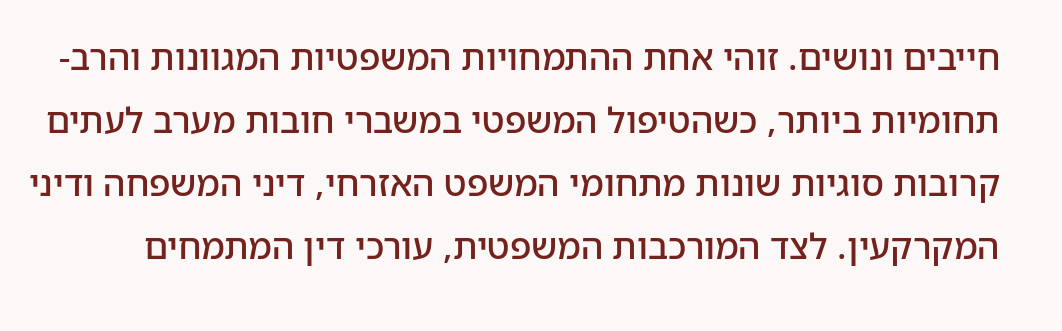חייבים ונושים. זוהי אחת ההתמחויות המשפטיות המגוונות והרב-תחומיות ביותר, כשהטיפול המשפטי במשברי חובות מערב לעתים קרובות סוגיות שונות מתחומי המשפט האזרחי, דיני המשפחה ודיני המקרקעין. לצד המורכבות המשפטית, עורכי דין המתמחים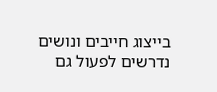בייצוג חייבים ונושים נדרשים לפעול גם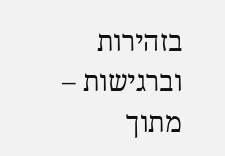בזהירות וברגישות – מתוך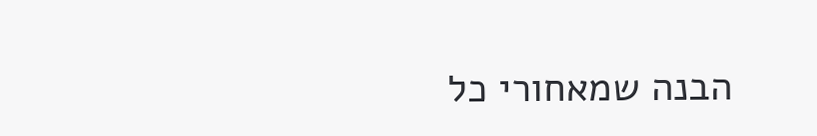הבנה שמאחורי כל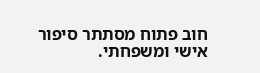חוב פתוח מסתתר סיפור אישי ומשפחתי.